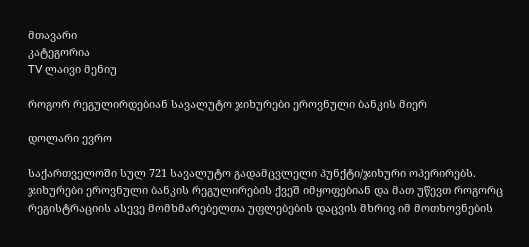მთავარი
კატეგორია
TV ლაივი მენიუ

როგორ რეგულირდებიან სავალუტო ჯიხურები ეროვნული ბანკის მიერ

დოლარი ევრო

საქართველოში სულ 721 სავალუტო გადამცვლელი პუნქტი/ჯიხური ოპერირებს. ჯიხურები ეროვნული ბანკის რეგულირების ქვეშ იმყოფებიან და მათ უწევთ როგორც რეგისტრაციის ასევე მომხმარებელთა უფლებების დაცვის მხრივ იმ მოთხოვნების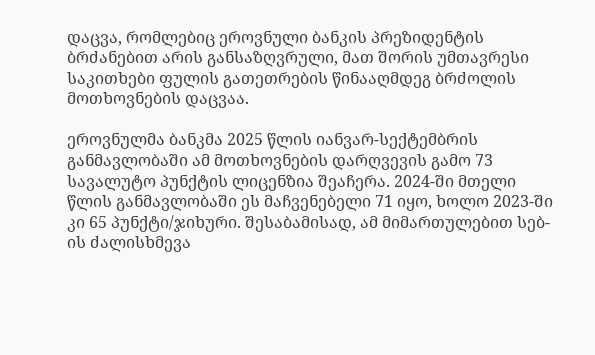დაცვა, რომლებიც ეროვნული ბანკის პრეზიდენტის ბრძანებით არის განსაზღვრული, მათ შორის უმთავრესი საკითხები ფულის გათეთრების წინააღმდეგ ბრძოლის მოთხოვნების დაცვაა.

ეროვნულმა ბანკმა 2025 წლის იანვარ-სექტემბრის განმავლობაში ამ მოთხოვნების დარღვევის გამო 73 სავალუტო პუნქტის ლიცენზია შეაჩერა. 2024-ში მთელი წლის განმავლობაში ეს მაჩვენებელი 71 იყო, ხოლო 2023-ში კი 65 პუნქტი/ჯიხური. შესაბამისად, ამ მიმართულებით სებ-ის ძალისხმევა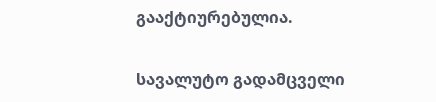გააქტიურებულია.

სავალუტო გადამცველი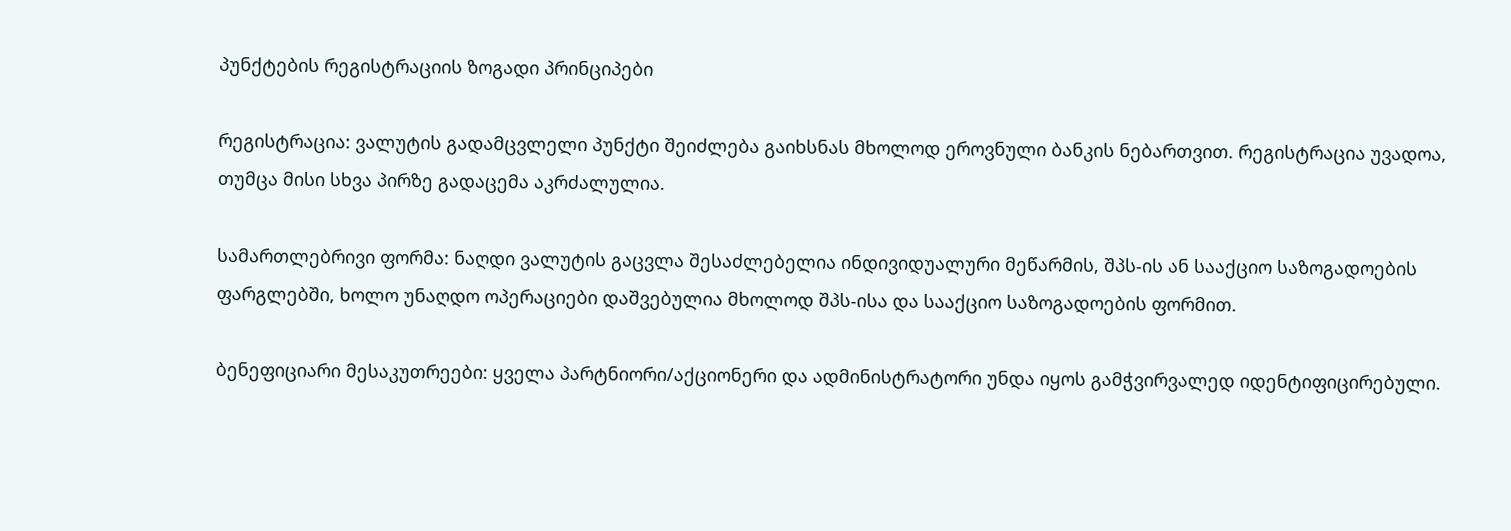პუნქტების რეგისტრაციის ზოგადი პრინციპები

რეგისტრაცია: ვალუტის გადამცვლელი პუნქტი შეიძლება გაიხსნას მხოლოდ ეროვნული ბანკის ნებართვით. რეგისტრაცია უვადოა, თუმცა მისი სხვა პირზე გადაცემა აკრძალულია.

სამართლებრივი ფორმა: ნაღდი ვალუტის გაცვლა შესაძლებელია ინდივიდუალური მეწარმის, შპს-ის ან სააქციო საზოგადოების ფარგლებში, ხოლო უნაღდო ოპერაციები დაშვებულია მხოლოდ შპს-ისა და სააქციო საზოგადოების ფორმით.

ბენეფიციარი მესაკუთრეები: ყველა პარტნიორი/აქციონერი და ადმინისტრატორი უნდა იყოს გამჭვირვალედ იდენტიფიცირებული.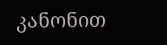კანონით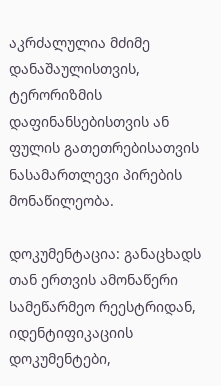აკრძალულია მძიმე დანაშაულისთვის, ტერორიზმის დაფინანსებისთვის ან ფულის გათეთრებისათვის ნასამართლევი პირების მონაწილეობა.

დოკუმენტაცია: განაცხადს თან ერთვის ამონაწერი სამეწარმეო რეესტრიდან, იდენტიფიკაციის დოკუმენტები,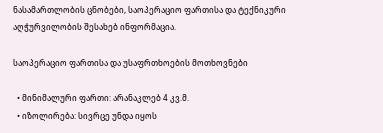ნასამართლობის ცნობები, საოპერაციო ფართისა და ტექნიკური აღჭურვილობის შესახებ ინფორმაცია.

საოპერაციო ფართისა და უსაფრთხოების მოთხოვნები

  • მინიმალური ფართი: არანაკლებ 4 კვ.მ.
  • იზოლირება: სივრცე უნდა იყოს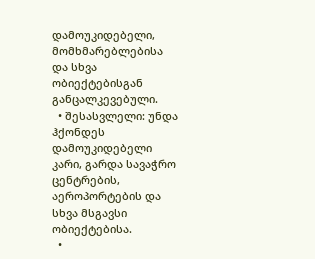დამოუკიდებელი, მომხმარებლებისა და სხვა ობიექტებისგან განცალკევებული.
  • შესასვლელი: უნდა ჰქონდეს დამოუკიდებელი კარი, გარდა სავაჭრო ცენტრების, აეროპორტების და სხვა მსგავსი ობიექტებისა.
  •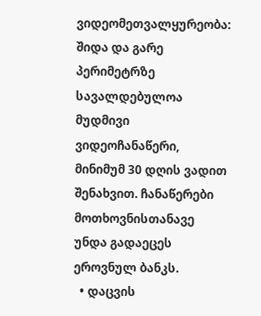ვიდეომეთვალყურეობა: შიდა და გარე პერიმეტრზე სავალდებულოა მუდმივი ვიდეოჩანაწერი, მინიმუმ 30 დღის ვადით შენახვით. ჩანაწერები მოთხოვნისთანავე უნდა გადაეცეს ეროვნულ ბანკს.
  • დაცვის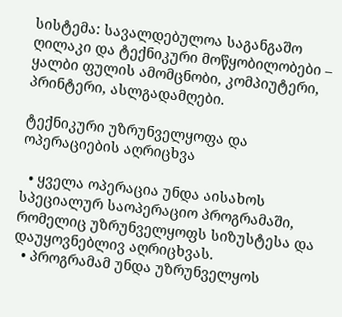სისტემა: სავალდებულოა საგანგაშო ღილაკი და ტექნიკური მოწყობილობები – ყალბი ფულის ამომცნობი, კომპიუტერი, პრინტერი, ასლგადამღები.

ტექნიკური უზრუნველყოფა და ოპერაციების აღრიცხვა

  • ყველა ოპერაცია უნდა აისახოს სპეციალურ საოპერაციო პროგრამაში, რომელიც უზრუნველყოფს სიზუსტესა და დაუყოვნებლივ აღრიცხვას.
  • პროგრამამ უნდა უზრუნველყოს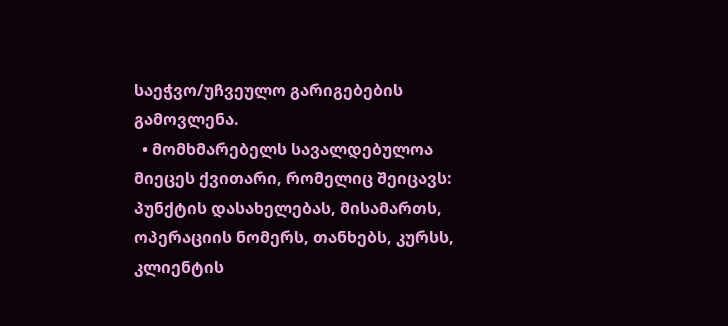საეჭვო/უჩვეულო გარიგებების გამოვლენა.
  • მომხმარებელს სავალდებულოა მიეცეს ქვითარი, რომელიც შეიცავს: პუნქტის დასახელებას, მისამართს, ოპერაციის ნომერს, თანხებს, კურსს, კლიენტის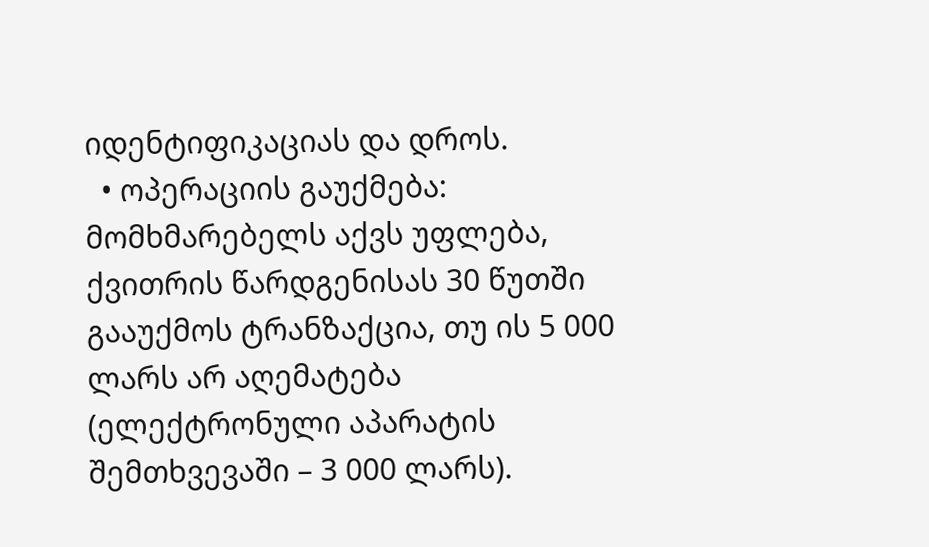იდენტიფიკაციას და დროს.
  • ოპერაციის გაუქმება: მომხმარებელს აქვს უფლება, ქვითრის წარდგენისას 30 წუთში გააუქმოს ტრანზაქცია, თუ ის 5 000 ლარს არ აღემატება (ელექტრონული აპარატის შემთხვევაში – 3 000 ლარს).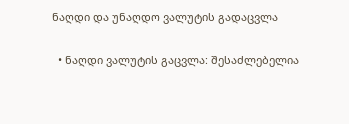ნაღდი და უნაღდო ვალუტის გადაცვლა

  • ნაღდი ვალუტის გაცვლა: შესაძლებელია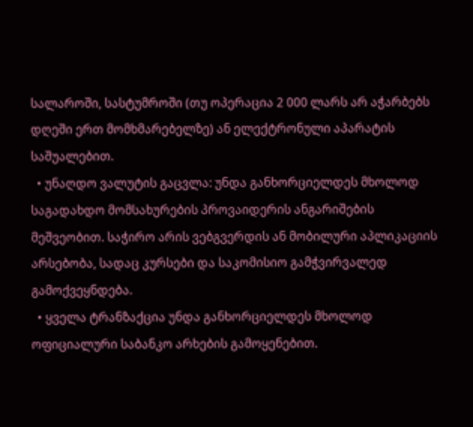სალაროში, სასტუმროში (თუ ოპერაცია 2 000 ლარს არ აჭარბებს დღეში ერთ მომხმარებელზე) ან ელექტრონული აპარატის საშუალებით.
  • უნაღდო ვალუტის გაცვლა: უნდა განხორციელდეს მხოლოდ საგადახდო მომსახურების პროვაიდერის ანგარიშების მეშვეობით. საჭირო არის ვებგვერდის ან მობილური აპლიკაციის არსებობა, სადაც კურსები და საკომისიო გამჭვირვალედ გამოქვეყნდება.
  • ყველა ტრანზაქცია უნდა განხორციელდეს მხოლოდ ოფიციალური საბანკო არხების გამოყენებით.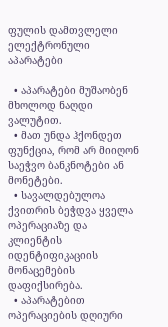ფულის დამთვლელი ელექტრონული აპარატები

  • აპარატები მუშაობენ მხოლოდ ნაღდი ვალუტით.
  • მათ უნდა ჰქონდეთ ფუნქცია, რომ არ მიიღონ საეჭვო ბანკნოტები ან მონეტები.
  • სავალდებულოა ქვითრის ბეჭდვა ყველა ოპერაციაზე და კლიენტის იდენტიფიკაციის მონაცემების დაფიქსირება.
  • აპარატებით ოპერაციების დღიური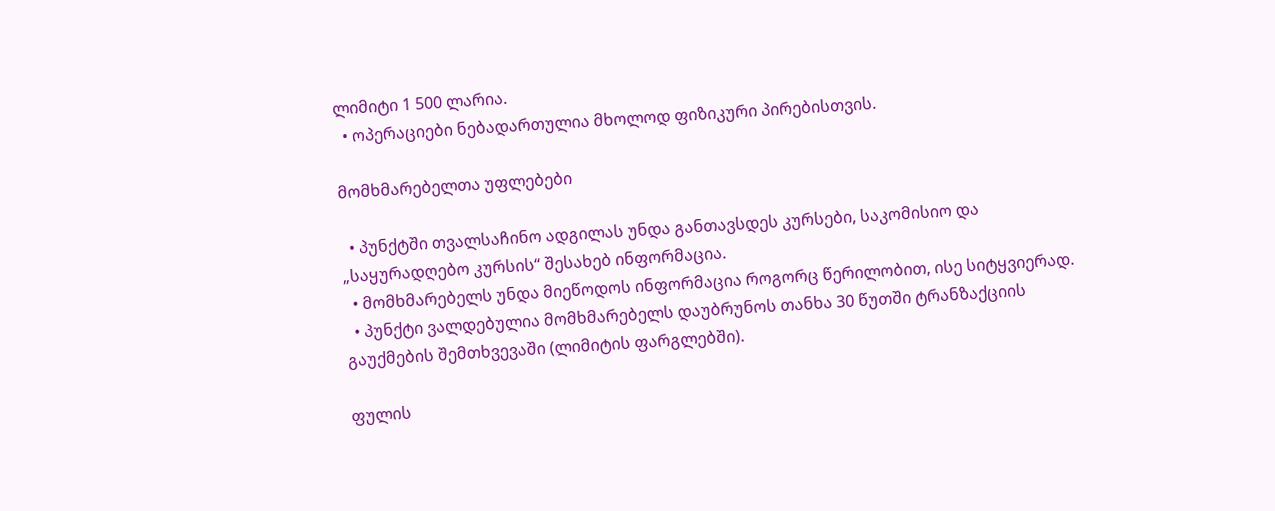ლიმიტი 1 500 ლარია.
  • ოპერაციები ნებადართულია მხოლოდ ფიზიკური პირებისთვის.

მომხმარებელთა უფლებები

  • პუნქტში თვალსაჩინო ადგილას უნდა განთავსდეს კურსები, საკომისიო და „საყურადღებო კურსის“ შესახებ ინფორმაცია.
  • მომხმარებელს უნდა მიეწოდოს ინფორმაცია როგორც წერილობით, ისე სიტყვიერად.
  • პუნქტი ვალდებულია მომხმარებელს დაუბრუნოს თანხა 30 წუთში ტრანზაქციის გაუქმების შემთხვევაში (ლიმიტის ფარგლებში).

ფულის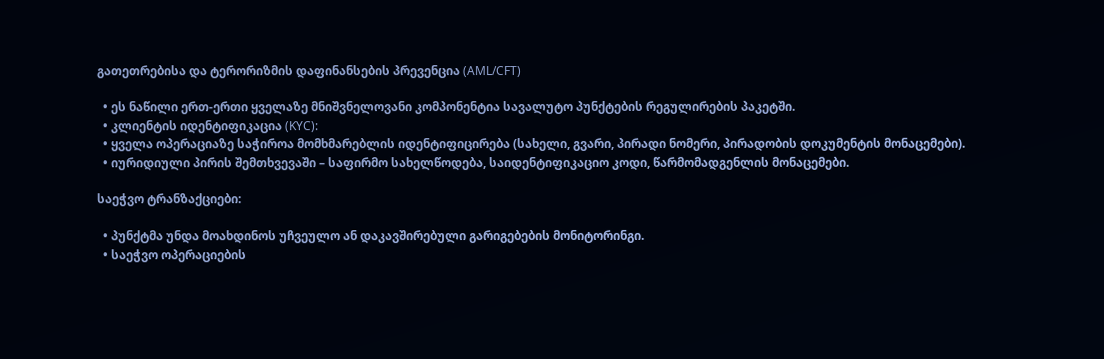გათეთრებისა და ტერორიზმის დაფინანსების პრევენცია (AML/CFT)

  • ეს ნაწილი ერთ-ერთი ყველაზე მნიშვნელოვანი კომპონენტია სავალუტო პუნქტების რეგულირების პაკეტში.
  • კლიენტის იდენტიფიკაცია (KYC):
  • ყველა ოპერაციაზე საჭიროა მომხმარებლის იდენტიფიცირება (სახელი, გვარი, პირადი ნომერი, პირადობის დოკუმენტის მონაცემები).
  • იურიდიული პირის შემთხვევაში – საფირმო სახელწოდება, საიდენტიფიკაციო კოდი, წარმომადგენლის მონაცემები.

საეჭვო ტრანზაქციები:

  • პუნქტმა უნდა მოახდინოს უჩვეულო ან დაკავშირებული გარიგებების მონიტორინგი.
  • საეჭვო ოპერაციების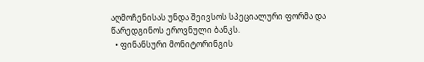აღმოჩენისას უნდა შეივსოს სპეციალური ფორმა და წარედგინოს ეროვნული ბანკს.
  • ფინანსური მონიტორინგის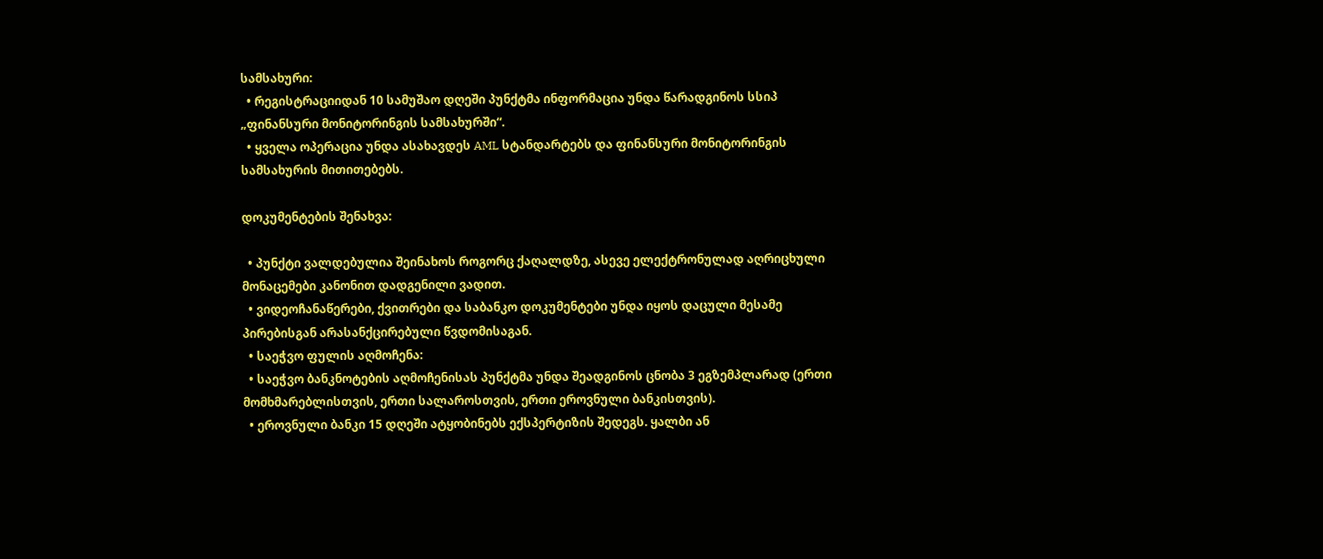სამსახური:
  • რეგისტრაციიდან 10 სამუშაო დღეში პუნქტმა ინფორმაცია უნდა წარადგინოს სსიპ „ფინანსური მონიტორინგის სამსახურში“.
  • ყველა ოპერაცია უნდა ასახავდეს AML სტანდარტებს და ფინანსური მონიტორინგის სამსახურის მითითებებს.

დოკუმენტების შენახვა:

  • პუნქტი ვალდებულია შეინახოს როგორც ქაღალდზე, ასევე ელექტრონულად აღრიცხული მონაცემები კანონით დადგენილი ვადით.
  • ვიდეოჩანაწერები, ქვითრები და საბანკო დოკუმენტები უნდა იყოს დაცული მესამე პირებისგან არასანქცირებული წვდომისაგან.
  • საეჭვო ფულის აღმოჩენა:
  • საეჭვო ბანკნოტების აღმოჩენისას პუნქტმა უნდა შეადგინოს ცნობა 3 ეგზემპლარად (ერთი მომხმარებლისთვის, ერთი სალაროსთვის, ერთი ეროვნული ბანკისთვის).
  • ეროვნული ბანკი 15 დღეში ატყობინებს ექსპერტიზის შედეგს. ყალბი ან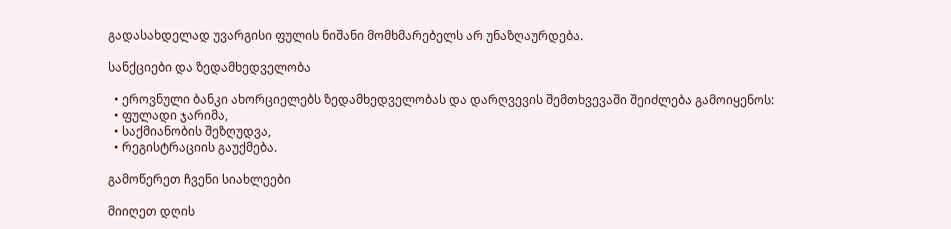გადასახდელად უვარგისი ფულის ნიშანი მომხმარებელს არ უნაზღაურდება.

სანქციები და ზედამხედველობა

  • ეროვნული ბანკი ახორციელებს ზედამხედველობას და დარღვევის შემთხვევაში შეიძლება გამოიყენოს:
  • ფულადი ჯარიმა,
  • საქმიანობის შეზღუდვა,
  • რეგისტრაციის გაუქმება.

გამოწერეთ ჩვენი სიახლეები

მიიღეთ დღის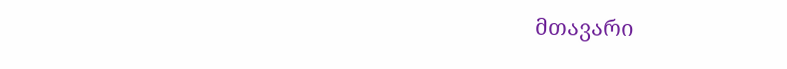მთავარი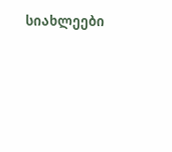სიახლეები